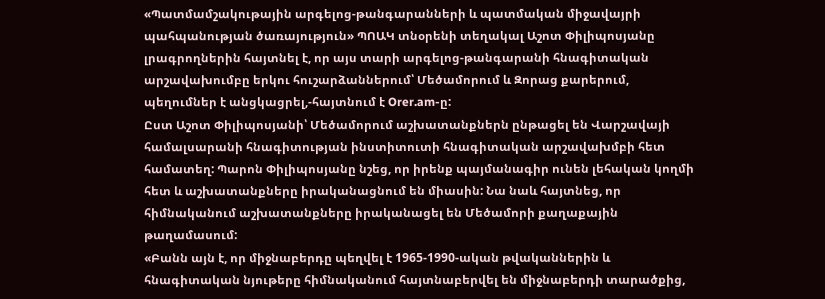«Պատմամշակութային արգելոց-թանգարանների և պատմական միջավայրի պահպանության ծառայություն» ՊՈԱԿ տնօրենի տեղակալ Աշոտ Փիլիպոսյանը լրագրողներին հայտնել է, որ այս տարի արգելոց-թանգարանի հնագիտական արշավախումբը երկու հուշարձաններում՝ Մեծամորում և Զորաց քարերում, պեղումներ է անցկացրել,-հայտնում է Orer.am-ը:
Ըստ Աշոտ Փիլիպոսյանի՝ Մեծամորում աշխատանքներն ընթացել են Վարշավայի համալսարանի հնագիտության ինստիտուտի հնագիտական արշավախմբի հետ համատեղ: Պարոն Փիլիպոսյանը նշեց, որ իրենք պայմանագիր ունեն լեհական կողմի հետ և աշխատանքները իրականացնում են միասին: Նա նաև հայտնեց, որ հիմնականում աշխատանքները իրականացել են Մեծամորի քաղաքային թաղամասում:
«Բանն այն է, որ միջնաբերդը պեղվել է 1965-1990-ական թվականներին և հնագիտական նյութերը հիմնականում հայտնաբերվել են միջնաբերդի տարածքից,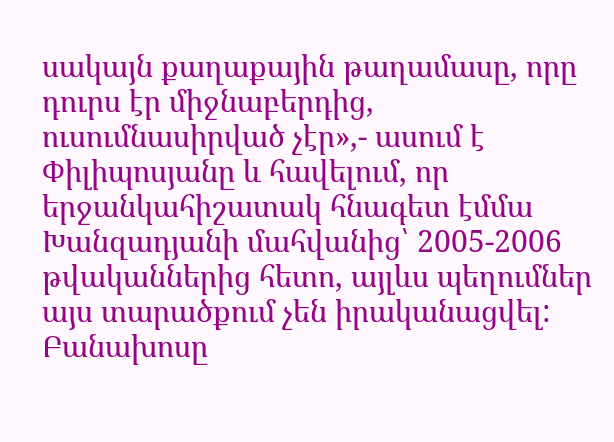սակայն քաղաքային թաղամասը, որը դուրս էր միջնաբերդից, ուսումնասիրված չէր»,- ասում է Փիլիպոսյանը և հավելում, որ երջանկահիշատակ հնագետ էմմա Խանզադյանի մահվանից՝ 2005-2006 թվականներից հետո, այլևս պեղումներ այս տարածքում չեն իրականացվել: Բանախոսը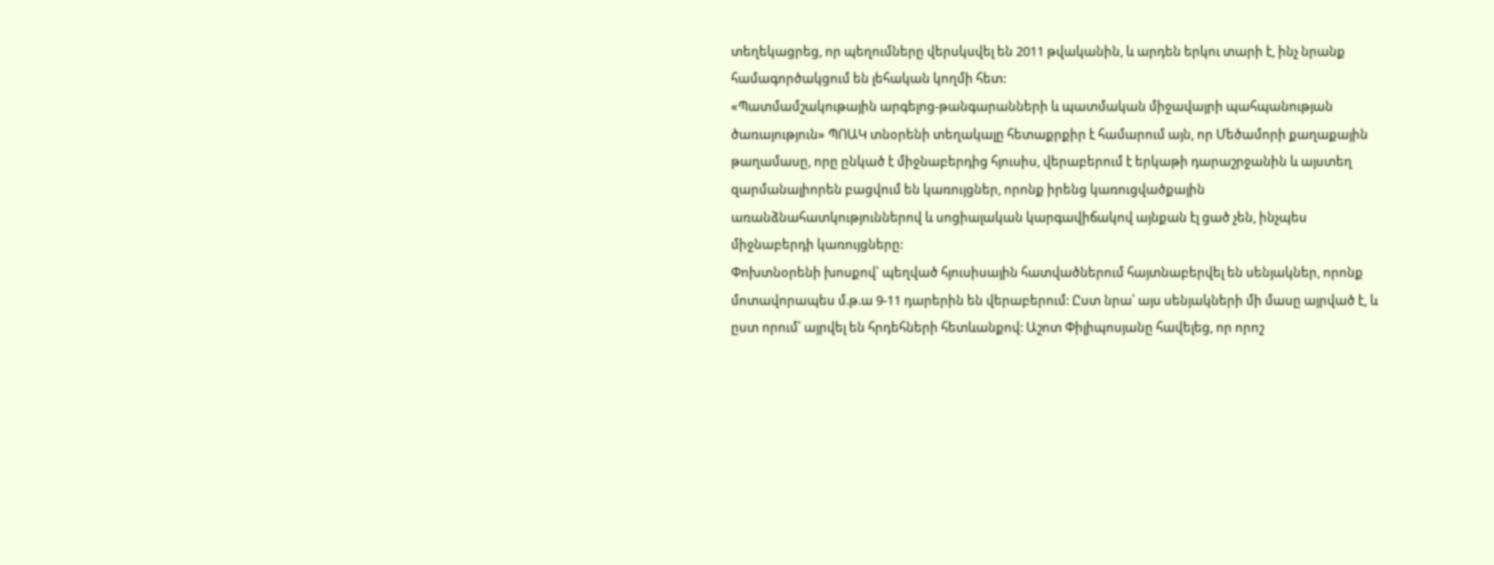տեղեկացրեց, որ պեղումները վերսկսվել են 2011 թվականին, և արդեն երկու տարի է, ինչ նրանք համագործակցում են լեհական կողմի հետ:
«Պատմամշակութային արգելոց-թանգարանների և պատմական միջավայրի պահպանության ծառայություն» ՊՈԱԿ տնօրենի տեղակալը հետաքրքիր է համարում այն, որ Մեծամորի քաղաքային թաղամասը, որը ընկած է միջնաբերդից հյուսիս, վերաբերում է երկաթի դարաշրջանին և այստեղ զարմանալիորեն բացվում են կառույցներ, որոնք իրենց կառուցվածքային առանձնահատկություններով և սոցիալական կարգավիճակով այնքան էլ ցած չեն, ինչպես միջնաբերդի կառույցները:
Փոխտնօրենի խոսքով՝ պեղված հյուսիսային հատվածներում հայտնաբերվել են սենյակներ, որոնք մոտավորապես մ.թ.ա 9-11 դարերին են վերաբերում: Ըստ նրա՝ այս սենյակների մի մասը այրված է, և ըստ որում՝ այրվել են հրդեհների հետևանքով: Աշոտ Փիլիպոսյանը հավելեց, որ որոշ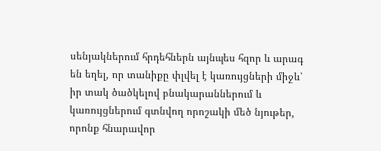սենյակներում հրդեհներն այնպես հզոր և արագ են եղել, որ տանիքը փլվել է կառույցների միջև՝ իր տակ ծածկելով բնակարաններում և կառույցներում գտնվող որոշակի մեծ նյութեր, որոնք հնարավոր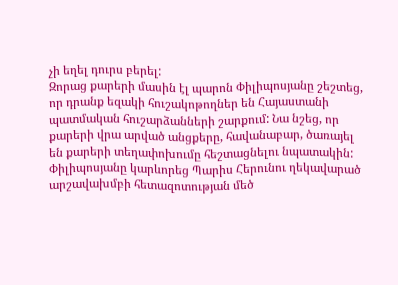չի եղել դուրս բերել:
Զորաց քարերի մասին էլ պարոն Փիլիպոսյանը շեշտեց, որ դրանք եզակի հուշակոթողներ են Հայաստանի պատմական հուշարձանների շարքում: Նա նշեց, որ քարերի վրա արված անցքերը, հավանաբար, ծառայել են քարերի տեղափոխումը հեշտացնելու նպատակին: Փիլիպոսյանը կարևորեց Պարիս Հերունու ղեկավարած արշավախմբի հետազոտության մեծ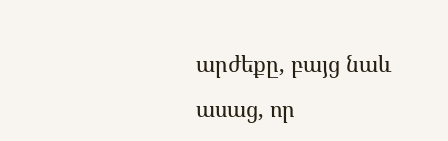արժեքը, բայց նաև ասաց, որ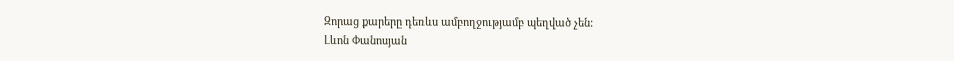Զորաց քարերը դեռևս ամբողջությամբ պեղված չեն:
Լևոն Փանոսյան